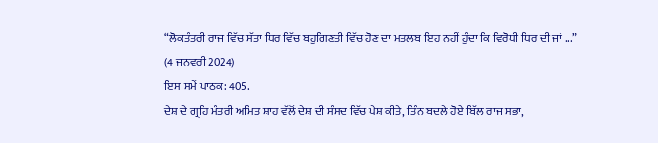“ਲੋਕਤੰਤਰੀ ਰਾਜ ਵਿੱਚ ਸੱਤਾ ਧਿਰ ਵਿੱਚ ਬਹੁਗਿਣਤੀ ਵਿੱਚ ਹੋਣ ਦਾ ਮਤਲਬ ਇਹ ਨਹੀਂ ਹੁੰਦਾ ਕਿ ਵਿਰੋਧੀ ਧਿਰ ਦੀ ਜਾਂ ...”
(4 ਜਨਵਰੀ 2024)
ਇਸ ਸਮੇਂ ਪਾਠਕ: 405.
ਦੇਸ਼ ਦੇ ਗ੍ਰਹਿ ਮੰਤਰੀ ਅਮਿਤ ਸ਼ਾਹ ਵੱਲੋਂ ਦੇਸ਼ ਦੀ ਸੰਸਦ ਵਿੱਚ ਪੇਸ਼ ਕੀਤੇ, ਤਿੰਨ ਬਦਲੇ ਹੋਏ ਬਿੱਲ ਰਾਜ ਸਭਾ,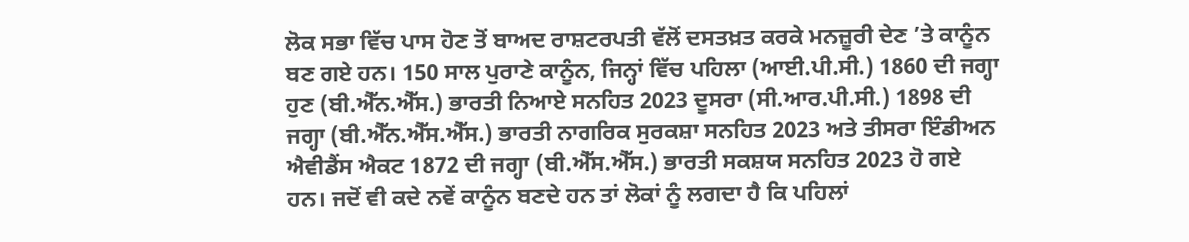ਲੋਕ ਸਭਾ ਵਿੱਚ ਪਾਸ ਹੋਣ ਤੋਂ ਬਾਅਦ ਰਾਸ਼ਟਰਪਤੀ ਵੱਲੋਂ ਦਸਤਖ਼ਤ ਕਰਕੇ ਮਨਜ਼ੂਰੀ ਦੇਣ ’ਤੇ ਕਾਨੂੰਨ ਬਣ ਗਏ ਹਨ। 150 ਸਾਲ ਪੁਰਾਣੇ ਕਾਨੂੰਨ, ਜਿਨ੍ਹਾਂ ਵਿੱਚ ਪਹਿਲਾ (ਆਈ.ਪੀ.ਸੀ.) 1860 ਦੀ ਜਗ੍ਹਾ ਹੁਣ (ਬੀ.ਐੱਨ.ਐੱਸ.) ਭਾਰਤੀ ਨਿਆਏ ਸਨਹਿਤ 2023 ਦੂਸਰਾ (ਸੀ.ਆਰ.ਪੀ.ਸੀ.) 1898 ਦੀ ਜਗ੍ਹਾ (ਬੀ.ਐੱਨ.ਐੱਸ.ਐੱਸ.) ਭਾਰਤੀ ਨਾਗਰਿਕ ਸੁਰਕਸ਼ਾ ਸਨਹਿਤ 2023 ਅਤੇ ਤੀਸਰਾ ਇੰਡੀਅਨ ਐਵੀਡੈਂਸ ਐਕਟ 1872 ਦੀ ਜਗ੍ਹਾ (ਬੀ.ਐੱਸ.ਐੱਸ.) ਭਾਰਤੀ ਸਕਸ਼ਯ ਸਨਹਿਤ 2023 ਹੋ ਗਏ ਹਨ। ਜਦੋਂ ਵੀ ਕਦੇ ਨਵੇਂ ਕਾਨੂੰਨ ਬਣਦੇ ਹਨ ਤਾਂ ਲੋਕਾਂ ਨੂੰ ਲਗਦਾ ਹੈ ਕਿ ਪਹਿਲਾਂ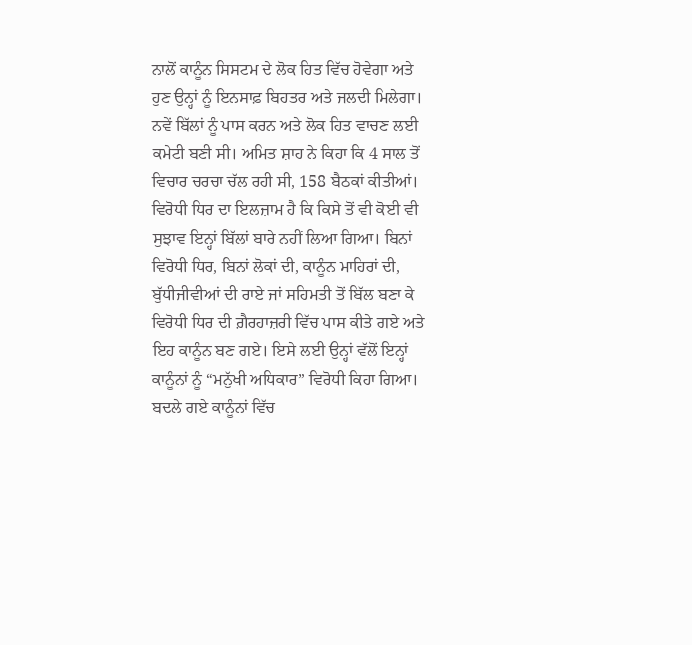ਨਾਲੋਂ ਕਾਨੂੰਨ ਸਿਸਟਮ ਦੇ ਲੋਕ ਹਿਤ ਵਿੱਚ ਹੋਵੇਗਾ ਅਤੇ ਹੁਣ ਉਨ੍ਹਾਂ ਨੂੰ ਇਨਸਾਫ਼ ਬਿਹਤਰ ਅਤੇ ਜਲਦੀ ਮਿਲੇਗਾ। ਨਵੇਂ ਬਿੱਲਾਂ ਨੂੰ ਪਾਸ ਕਰਨ ਅਤੇ ਲੋਕ ਹਿਤ ਵਾਚਣ ਲਈ ਕਮੇਟੀ ਬਣੀ ਸੀ। ਅਮਿਤ ਸ਼ਾਹ ਨੇ ਕਿਹਾ ਕਿ 4 ਸਾਲ ਤੋਂ ਵਿਚਾਰ ਚਰਚਾ ਚੱਲ ਰਹੀ ਸੀ, 158 ਬੈਠਕਾਂ ਕੀਤੀਆਂ।
ਵਿਰੋਧੀ ਧਿਰ ਦਾ ਇਲਜ਼ਾਮ ਹੈ ਕਿ ਕਿਸੇ ਤੋਂ ਵੀ ਕੋਈ ਵੀ ਸੁਝਾਵ ਇਨ੍ਹਾਂ ਬਿੱਲਾਂ ਬਾਰੇ ਨਹੀਂ ਲਿਆ ਗਿਆ। ਬਿਨਾਂ ਵਿਰੋਧੀ ਧਿਰ, ਬਿਨਾਂ ਲੋਕਾਂ ਦੀ, ਕਾਨੂੰਨ ਮਾਹਿਰਾਂ ਦੀ, ਬੁੱਧੀਜੀਵੀਆਂ ਦੀ ਰਾਏ ਜਾਂ ਸਹਿਮਤੀ ਤੋਂ ਬਿੱਲ ਬਣਾ ਕੇ ਵਿਰੋਧੀ ਧਿਰ ਦੀ ਗ਼ੈਰਹਾਜ਼ਰੀ ਵਿੱਚ ਪਾਸ ਕੀਤੇ ਗਏ ਅਤੇ ਇਹ ਕਾਨੂੰਨ ਬਣ ਗਏ। ਇਸੇ ਲਈ ਉਨ੍ਹਾਂ ਵੱਲੋਂ ਇਨ੍ਹਾਂ ਕਾਨੂੰਨਾਂ ਨੂੰ “ਮਨੁੱਖੀ ਅਧਿਕਾਰ” ਵਿਰੋਧੀ ਕਿਹਾ ਗਿਆ। ਬਦਲੇ ਗਏ ਕਾਨੂੰਨਾਂ ਵਿੱਚ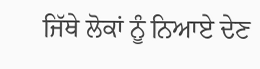ਜਿੱਥੇ ਲੋਕਾਂ ਨੂੰ ਨਿਆਏ ਦੇਣ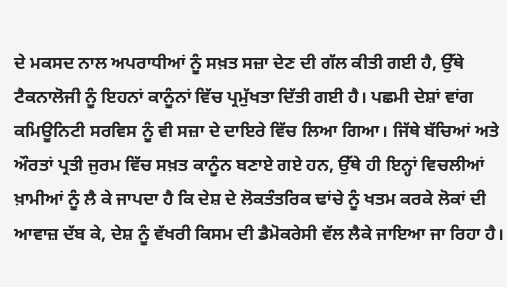ਦੇ ਮਕਸਦ ਨਾਲ ਅਪਰਾਧੀਆਂ ਨੂੰ ਸਖ਼ਤ ਸਜ਼ਾ ਦੇਣ ਦੀ ਗੱਲ ਕੀਤੀ ਗਈ ਹੈ, ਉੱਥੇ ਟੈਕਨਾਲੋਜੀ ਨੂੰ ਇਹਨਾਂ ਕਾਨੂੰਨਾਂ ਵਿੱਚ ਪ੍ਰਮੁੱਖਤਾ ਦਿੱਤੀ ਗਈ ਹੈ। ਪਛਮੀ ਦੇਸ਼ਾਂ ਵਾਂਗ ਕਮਿਊਨਿਟੀ ਸਰਵਿਸ ਨੂੰ ਵੀ ਸਜ਼ਾ ਦੇ ਦਾਇਰੇ ਵਿੱਚ ਲਿਆ ਗਿਆ। ਜਿੱਥੇ ਬੱਚਿਆਂ ਅਤੇ ਔਰਤਾਂ ਪ੍ਰਤੀ ਜੁਰਮ ਵਿੱਚ ਸਖ਼ਤ ਕਾਨੂੰਨ ਬਣਾਏ ਗਏ ਹਨ, ਉੱਥੇ ਹੀ ਇਨ੍ਹਾਂ ਵਿਚਲੀਆਂ ਖ਼ਾਮੀਆਂ ਨੂੰ ਲੈ ਕੇ ਜਾਪਦਾ ਹੈ ਕਿ ਦੇਸ਼ ਦੇ ਲੋਕਤੰਤਰਿਕ ਢਾਂਚੇ ਨੂੰ ਖਤਮ ਕਰਕੇ ਲੋਕਾਂ ਦੀ ਆਵਾਜ਼ ਦੱਬ ਕੇ, ਦੇਸ਼ ਨੂੰ ਵੱਖਰੀ ਕਿਸਮ ਦੀ ਡੈਮੋਕਰੇਸੀ ਵੱਲ ਲੈਕੇ ਜਾਇਆ ਜਾ ਰਿਹਾ ਹੈ।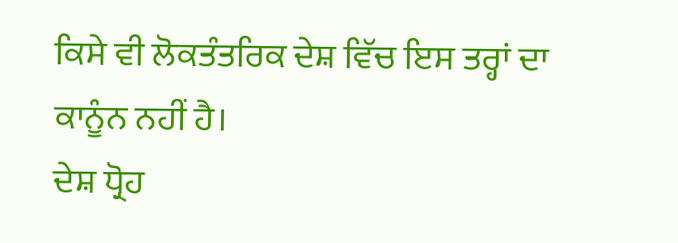ਕਿਸੇ ਵੀ ਲੋਕਤੰਤਰਿਕ ਦੇਸ਼ ਵਿੱਚ ਇਸ ਤਰ੍ਹਾਂ ਦਾ ਕਾਨੂੰਨ ਨਹੀਂ ਹੈ।
ਦੇਸ਼ ਧ੍ਰੋਹ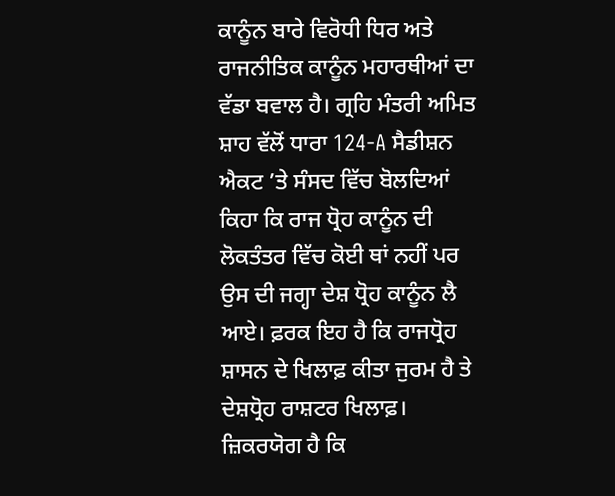ਕਾਨੂੰਨ ਬਾਰੇ ਵਿਰੋਧੀ ਧਿਰ ਅਤੇ ਰਾਜਨੀਤਿਕ ਕਾਨੂੰਨ ਮਹਾਰਥੀਆਂ ਦਾ ਵੱਡਾ ਬਵਾਲ ਹੈ। ਗ੍ਰਹਿ ਮੰਤਰੀ ਅਮਿਤ ਸ਼ਾਹ ਵੱਲੋਂ ਧਾਰਾ 124-A ਸੈਡੀਸ਼ਨ ਐਕਟ ’ਤੇ ਸੰਸਦ ਵਿੱਚ ਬੋਲਦਿਆਂ ਕਿਹਾ ਕਿ ਰਾਜ ਧ੍ਰੋਹ ਕਾਨੂੰਨ ਦੀ ਲੋਕਤੰਤਰ ਵਿੱਚ ਕੋਈ ਥਾਂ ਨਹੀਂ ਪਰ ਉਸ ਦੀ ਜਗ੍ਹਾ ਦੇਸ਼ ਧ੍ਰੋਹ ਕਾਨੂੰਨ ਲੈ ਆਏ। ਫ਼ਰਕ ਇਹ ਹੈ ਕਿ ਰਾਜਧ੍ਰੋਹ ਸ਼ਾਸਨ ਦੇ ਖਿਲਾਫ਼ ਕੀਤਾ ਜੁਰਮ ਹੈ ਤੇ ਦੇਸ਼ਧ੍ਰੋਹ ਰਾਸ਼ਟਰ ਖਿਲਾਫ਼। ਜ਼ਿਕਰਯੋਗ ਹੈ ਕਿ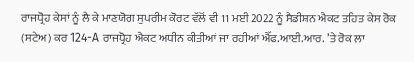ਰਾਜਧ੍ਰੋਹ ਕੇਸਾਂ ਨੂੰ ਲੈ ਕੇ ਮਾਣਯੋਗ ਸੁਪਰੀਮ ਕੋਰਟ ਵੱਲੋਂ ਵੀ 11 ਮਈ 2022 ਨੂੰ ਸੈਡੀਸ਼ਨ ਐਕਟ ਤਹਿਤ ਕੇਸ ਰੋਕ (ਸਟੇਅ) ਕਰ 124-A ਰਾਜਧ੍ਰੋਹ ਐਕਟ ਅਧੀਨ ਕੀਤੀਆਂ ਜਾ ਰਹੀਆਂ ਐੱਫ.ਆਈ.ਆਰ. ’ਤੇ ਰੋਕ ਲਾ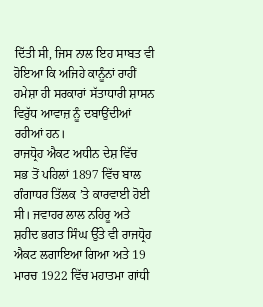ਦਿੱਤੀ ਸੀ, ਜਿਸ ਨਾਲ ਇਹ ਸਾਬਤ ਵੀ ਹੋਇਆ ਕਿ ਅਜਿਹੇ ਕਾਨੂੰਨਾਂ ਰਾਹੀਂ ਹਮੇਸ਼ਾ ਹੀ ਸਰਕਾਰਾਂ ਸੱਤਾਧਾਰੀ ਸ਼ਾਸਨ ਵਿਰੁੱਧ ਆਵਾਜ਼ ਨੂੰ ਦਬਾਉਂਦੀਆਂ ਰਹੀਆਂ ਹਨ।
ਰਾਜਧ੍ਰੋਹ ਐਕਟ ਅਧੀਨ ਦੇਸ਼ ਵਿੱਚ ਸਭ ਤੋਂ ਪਹਿਲਾਂ 1897 ਵਿੱਚ ਬਾਲ ਗੰਗਾਧਰ ਤਿੱਲਕ ’ਤੇ ਕਾਰਵਾਈ ਹੋਈ ਸੀ। ਜਵਾਹਰ ਲਾਲ ਨਹਿਰੂ ਅਤੇ ਸ਼ਹੀਦ ਭਗਤ ਸਿੰਘ ਉੱਤੇ ਵੀ ਰਾਜਧ੍ਰੋਹ ਐਕਟ ਲਗਾਇਆ ਗਿਆ ਅਤੇ 19 ਮਾਰਚ 1922 ਵਿੱਚ ਮਹਾਤਮਾ ਗਾਂਧੀ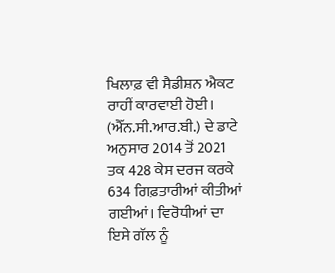ਖਿਲਾਫ਼ ਵੀ ਸੈਡੀਸ਼ਨ ਐਕਟ ਰਾਹੀਂ ਕਾਰਵਾਈ ਹੋਈ। (ਐੱਨ.ਸੀ.ਆਰ.ਬੀ.) ਦੇ ਡਾਟੇ ਅਨੁਸਾਰ 2014 ਤੋਂ 2021 ਤਕ 428 ਕੇਸ ਦਰਜ ਕਰਕੇ 634 ਗਿਫ਼ਤਾਰੀਆਂ ਕੀਤੀਆਂ ਗਈਆਂ। ਵਿਰੋਧੀਆਂ ਦਾ ਇਸੇ ਗੱਲ ਨੂੰ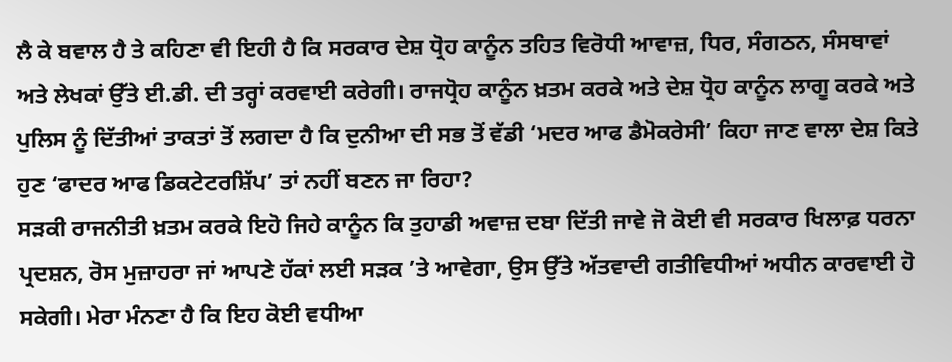ਲੈ ਕੇ ਬਵਾਲ ਹੈ ਤੇ ਕਹਿਣਾ ਵੀ ਇਹੀ ਹੈ ਕਿ ਸਰਕਾਰ ਦੇਸ਼ ਧ੍ਰੋਹ ਕਾਨੂੰਨ ਤਹਿਤ ਵਿਰੋਧੀ ਆਵਾਜ਼, ਧਿਰ, ਸੰਗਠਨ, ਸੰਸਥਾਵਾਂ ਅਤੇ ਲੇਖਕਾਂ ਉੱਤੇ ਈ.ਡੀ. ਦੀ ਤਰ੍ਹਾਂ ਕਰਵਾਈ ਕਰੇਗੀ। ਰਾਜਧ੍ਰੋਹ ਕਾਨੂੰਨ ਖ਼ਤਮ ਕਰਕੇ ਅਤੇ ਦੇਸ਼ ਧ੍ਰੋਹ ਕਾਨੂੰਨ ਲਾਗੂ ਕਰਕੇ ਅਤੇ ਪੁਲਿਸ ਨੂੰ ਦਿੱਤੀਆਂ ਤਾਕਤਾਂ ਤੋਂ ਲਗਦਾ ਹੈ ਕਿ ਦੁਨੀਆ ਦੀ ਸਭ ਤੋਂ ਵੱਡੀ ‘ਮਦਰ ਆਫ ਡੈਮੋਕਰੇਸੀ’ ਕਿਹਾ ਜਾਣ ਵਾਲਾ ਦੇਸ਼ ਕਿਤੇ ਹੁਣ ‘ਫਾਦਰ ਆਫ ਡਿਕਟੇਟਰਸ਼ਿੱਪ’ ਤਾਂ ਨਹੀਂ ਬਣਨ ਜਾ ਰਿਹਾ?
ਸੜਕੀ ਰਾਜਨੀਤੀ ਖ਼ਤਮ ਕਰਕੇ ਇਹੋ ਜਿਹੇ ਕਾਨੂੰਨ ਕਿ ਤੁਹਾਡੀ ਅਵਾਜ਼ ਦਬਾ ਦਿੱਤੀ ਜਾਵੇ ਜੋ ਕੋਈ ਵੀ ਸਰਕਾਰ ਖਿਲਾਫ਼ ਧਰਨਾ ਪ੍ਰਦਸ਼ਨ, ਰੋਸ ਮੁਜ਼ਾਹਰਾ ਜਾਂ ਆਪਣੇ ਹੱਕਾਂ ਲਈ ਸੜਕ ’ਤੇ ਆਵੇਗਾ, ਉਸ ਉੱਤੇ ਅੱਤਵਾਦੀ ਗਤੀਵਿਧੀਆਂ ਅਧੀਨ ਕਾਰਵਾਈ ਹੋ ਸਕੇਗੀ। ਮੇਰਾ ਮੰਨਣਾ ਹੈ ਕਿ ਇਹ ਕੋਈ ਵਧੀਆ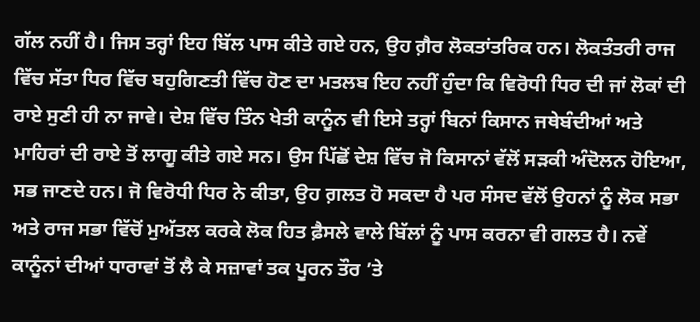ਗੱਲ ਨਹੀਂ ਹੈ। ਜਿਸ ਤਰ੍ਹਾਂ ਇਹ ਬਿੱਲ ਪਾਸ ਕੀਤੇ ਗਏ ਹਨ, ਉਹ ਗ਼ੈਰ ਲੋਕਤਾਂਤਰਿਕ ਹਨ। ਲੋਕਤੰਤਰੀ ਰਾਜ ਵਿੱਚ ਸੱਤਾ ਧਿਰ ਵਿੱਚ ਬਹੁਗਿਣਤੀ ਵਿੱਚ ਹੋਣ ਦਾ ਮਤਲਬ ਇਹ ਨਹੀਂ ਹੁੰਦਾ ਕਿ ਵਿਰੋਧੀ ਧਿਰ ਦੀ ਜਾਂ ਲੋਕਾਂ ਦੀ ਰਾਏ ਸੁਣੀ ਹੀ ਨਾ ਜਾਵੇ। ਦੇਸ਼ ਵਿੱਚ ਤਿੰਨ ਖੇਤੀ ਕਾਨੂੰਨ ਵੀ ਇਸੇ ਤਰ੍ਹਾਂ ਬਿਨਾਂ ਕਿਸਾਨ ਜਥੇਬੰਦੀਆਂ ਅਤੇ ਮਾਹਿਰਾਂ ਦੀ ਰਾਏ ਤੋਂ ਲਾਗੂ ਕੀਤੇ ਗਏ ਸਨ। ਉਸ ਪਿੱਛੋਂ ਦੇਸ਼ ਵਿੱਚ ਜੋ ਕਿਸਾਨਾਂ ਵੱਲੋਂ ਸੜਕੀ ਅੰਦੋਲਨ ਹੋਇਆ, ਸਭ ਜਾਣਦੇ ਹਨ। ਜੋ ਵਿਰੋਧੀ ਧਿਰ ਨੇ ਕੀਤਾ, ਉਹ ਗ਼ਲਤ ਹੋ ਸਕਦਾ ਹੈ ਪਰ ਸੰਸਦ ਵੱਲੋਂ ਉਹਨਾਂ ਨੂੰ ਲੋਕ ਸਭਾ ਅਤੇ ਰਾਜ ਸਭਾ ਵਿੱਚੋਂ ਮੁਅੱਤਲ ਕਰਕੇ ਲੋਕ ਹਿਤ ਫ਼ੈਸਲੇ ਵਾਲੇ ਬਿੱਲਾਂ ਨੂੰ ਪਾਸ ਕਰਨਾ ਵੀ ਗਲਤ ਹੈ। ਨਵੇਂ ਕਾਨੂੰਨਾਂ ਦੀਆਂ ਧਾਰਾਵਾਂ ਤੋਂ ਲੈ ਕੇ ਸਜ਼ਾਵਾਂ ਤਕ ਪੂਰਨ ਤੌਰ ’ਤੇ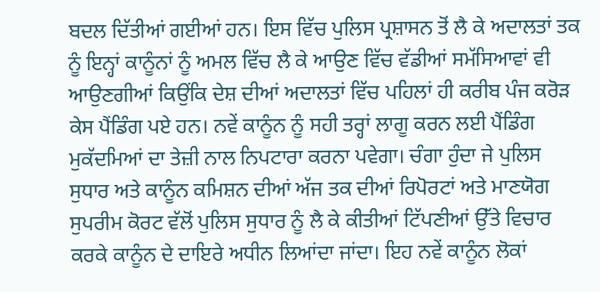ਬਦਲ ਦਿੱਤੀਆਂ ਗਈਆਂ ਹਨ। ਇਸ ਵਿੱਚ ਪੁਲਿਸ ਪ੍ਰਸ਼ਾਸਨ ਤੋਂ ਲੈ ਕੇ ਅਦਾਲਤਾਂ ਤਕ ਨੂੰ ਇਨ੍ਹਾਂ ਕਾਨੂੰਨਾਂ ਨੂੰ ਅਮਲ ਵਿੱਚ ਲੈ ਕੇ ਆਉਣ ਵਿੱਚ ਵੱਡੀਆਂ ਸਮੱਸਿਆਵਾਂ ਵੀ ਆਉਣਗੀਆਂ ਕਿਉਂਕਿ ਦੇਸ਼ ਦੀਆਂ ਅਦਾਲਤਾਂ ਵਿੱਚ ਪਹਿਲਾਂ ਹੀ ਕਰੀਬ ਪੰਜ ਕਰੋੜ ਕੇਸ ਪੈਂਡਿੰਗ ਪਏ ਹਨ। ਨਵੇਂ ਕਾਨੂੰਨ ਨੂੰ ਸਹੀ ਤਰ੍ਹਾਂ ਲਾਗੂ ਕਰਨ ਲਈ ਪੈਂਡਿੰਗ ਮੁਕੱਦਮਿਆਂ ਦਾ ਤੇਜ਼ੀ ਨਾਲ ਨਿਪਟਾਰਾ ਕਰਨਾ ਪਵੇਗਾ। ਚੰਗਾ ਹੁੰਦਾ ਜੇ ਪੁਲਿਸ ਸੁਧਾਰ ਅਤੇ ਕਾਨੂੰਨ ਕਮਿਸ਼ਨ ਦੀਆਂ ਅੱਜ ਤਕ ਦੀਆਂ ਰਿਪੋਰਟਾਂ ਅਤੇ ਮਾਣਯੋਗ ਸੁਪਰੀਮ ਕੋਰਟ ਵੱਲੋਂ ਪੁਲਿਸ ਸੁਧਾਰ ਨੂੰ ਲੈ ਕੇ ਕੀਤੀਆਂ ਟਿੱਪਣੀਆਂ ਉੱਤੇ ਵਿਚਾਰ ਕਰਕੇ ਕਾਨੂੰਨ ਦੇ ਦਾਇਰੇ ਅਧੀਨ ਲਿਆਂਦਾ ਜਾਂਦਾ। ਇਹ ਨਵੇਂ ਕਾਨੂੰਨ ਲੋਕਾਂ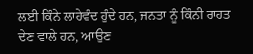ਲਈ ਕਿੰਨੇ ਲਾਹੇਵੰਦ ਹੁੰਦੇ ਹਨ, ਜਨਤਾ ਨੂੰ ਕਿੰਨੀ ਰਾਹਤ ਦੇਣ ਵਾਲੇ ਹਨ, ਆਉਣ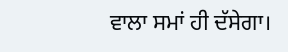ਵਾਲਾ ਸਮਾਂ ਹੀ ਦੱਸੇਗਾ।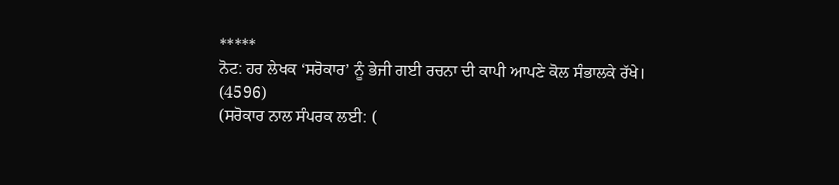*****
ਨੋਟ: ਹਰ ਲੇਖਕ ‘ਸਰੋਕਾਰ’ ਨੂੰ ਭੇਜੀ ਗਈ ਰਚਨਾ ਦੀ ਕਾਪੀ ਆਪਣੇ ਕੋਲ ਸੰਭਾਲਕੇ ਰੱਖੇ।
(4596)
(ਸਰੋਕਾਰ ਨਾਲ ਸੰਪਰਕ ਲਈ: (